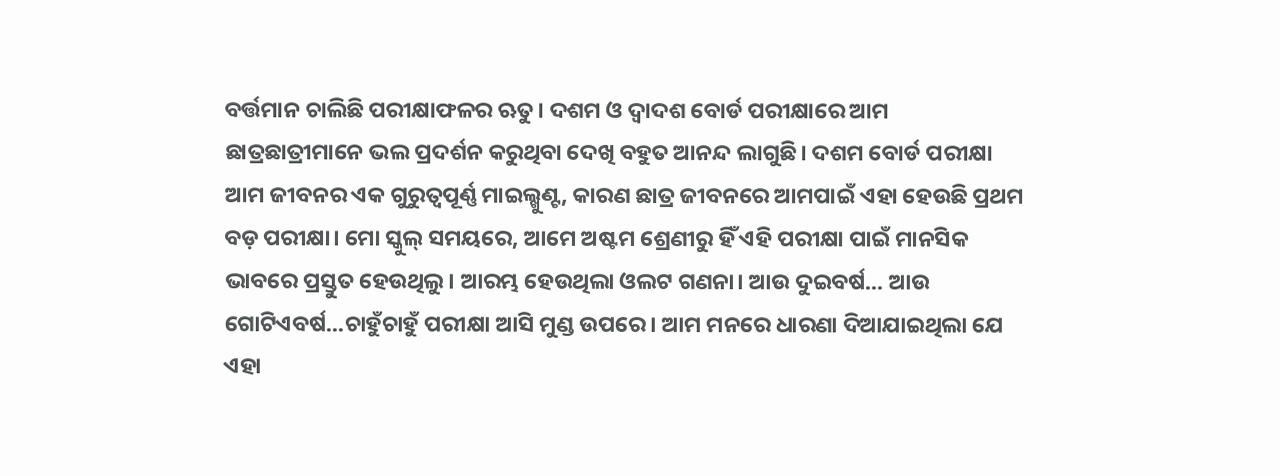ବର୍ତ୍ତମାନ ଚାଲିଛି ପରୀକ୍ଷାଫଳର ଋତୁ। ଦଶମ ଓ ଦ୍ୱାଦଶ ବୋର୍ଡ ପରୀକ୍ଷାରେ ଆମ ଛାତ୍ରଛାତ୍ରୀମାନେ ଭଲ ପ୍ରଦର୍ଶନ କରୁଥିବା ଦେଖି ବହୁତ ଆନନ୍ଦ ଲାଗୁଛି। ଦଶମ ବୋର୍ଡ ପରୀକ୍ଷା ଆମ ଜୀବନର ଏକ ଗୁରୁତ୍ୱପୂର୍ଣ୍ଣ ମାଇଲ୍ଖୁଣ୍ଟ, କାରଣ ଛାତ୍ର ଜୀବନରେ ଆମପାଇଁ ଏହା ହେଉଛି ପ୍ରଥମ ବଡ଼ ପରୀକ୍ଷା। ମୋ ସ୍କୁଲ୍ ସମୟରେ, ଆମେ ଅଷ୍ଟମ ଶ୍ରେଣୀରୁ ହିଁ ଏହି ପରୀକ୍ଷା ପାଇଁ ମାନସିକ ଭାବରେ ପ୍ରସ୍ତୁତ ହେଉଥିଲୁ। ଆରମ୍ଭ ହେଉଥିଲା ଓଲଟ ଗଣନା। ଆଉ ଦୁଇବର୍ଷ... ଆଉ ଗୋଟିଏବର୍ଷ...ଚାହୁଁଚାହୁଁ ପରୀକ୍ଷା ଆସି ମୁଣ୍ଡ ଉପରେ। ଆମ ମନରେ ଧାରଣା ଦିଆଯାଇଥିଲା ଯେ ଏହା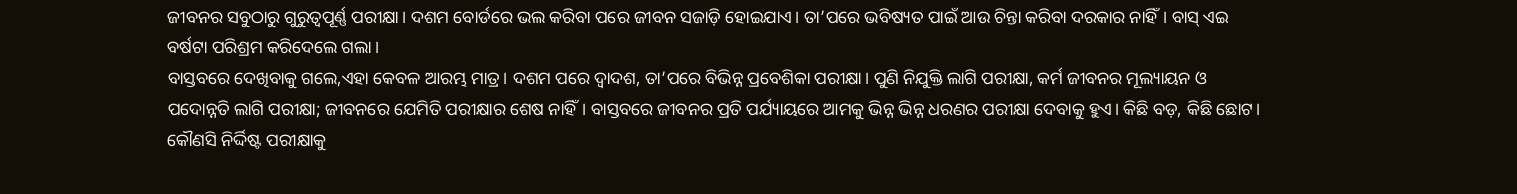ଜୀବନର ସବୁଠାରୁ ଗୁରୁତ୍ୱପୂର୍ଣ୍ଣ ପରୀକ୍ଷା। ଦଶମ ବୋର୍ଡରେ ଭଲ କରିବା ପରେ ଜୀବନ ସଜାଡ଼ି ହୋଇଯାଏ। ତା’ପରେ ଭବିଷ୍ୟତ ପାଇଁ ଆଉ ଚିନ୍ତା କରିବା ଦରକାର ନାହିଁ। ବାସ୍ ଏଇ ବର୍ଷଟା ପରିଶ୍ରମ କରିଦେଲେ ଗଲା।
ବାସ୍ତବରେ ଦେଖିବାକୁ ଗଲେ,ଏହା କେବଳ ଆରମ୍ଭ ମାତ୍ର। ଦଶମ ପରେ ଦ୍ୱାଦଶ, ତା’ପରେ ବିଭିନ୍ନ ପ୍ରବେଶିକା ପରୀକ୍ଷା। ପୁଣି ନିଯୁକ୍ତି ଲାଗି ପରୀକ୍ଷା, କର୍ମ ଜୀବନର ମୂଲ୍ୟାୟନ ଓ ପଦୋନ୍ନତି ଲାଗି ପରୀକ୍ଷା; ଜୀବନରେ ଯେମିତି ପରୀକ୍ଷାର ଶେଷ ନାହିଁ। ବାସ୍ତବରେ ଜୀବନର ପ୍ରତି ପର୍ଯ୍ୟାୟରେ ଆମକୁ ଭିନ୍ନ ଭିନ୍ନ ଧରଣର ପରୀକ୍ଷା ଦେବାକୁ ହୁଏ। କିଛି ବଡ଼, କିଛି ଛୋଟ। କୌଣସି ନିର୍ଦ୍ଦିଷ୍ଟ ପରୀକ୍ଷାକୁ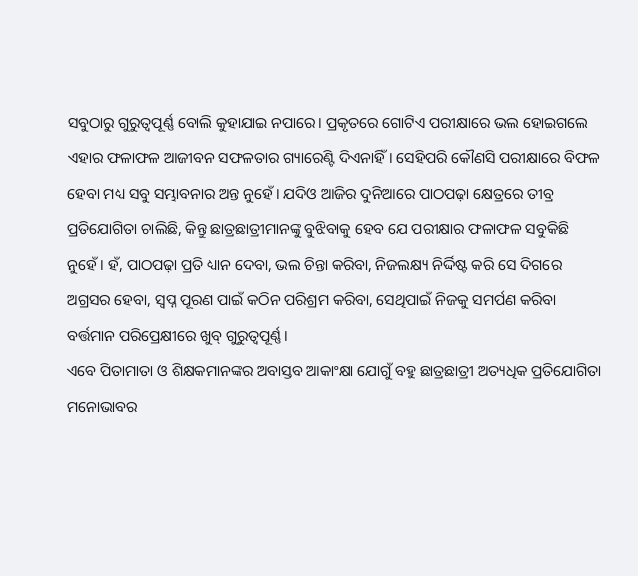ସବୁଠାରୁ ଗୁରୁତ୍ୱପୂର୍ଣ୍ଣ ବୋଲି କୁହାଯାଇ ନପାରେ। ପ୍ରକୃତରେ ଗୋଟିଏ ପରୀକ୍ଷାରେ ଭଲ ହୋଇଗଲେ ଏହାର ଫଳାଫଳ ଆଜୀବନ ସଫଳତାର ଗ୍ୟାରେଣ୍ଟି ଦିଏନାହିଁ। ସେହିପରି କୌଣସି ପରୀକ୍ଷାରେ ବିଫଳ ହେବା ମଧ୍ୟ ସବୁ ସମ୍ଭାବନାର ଅନ୍ତ ନୁହେଁ। ଯଦିଓ ଆଜିର ଦୁନିଆରେ ପାଠପଢ଼ା କ୍ଷେତ୍ରରେ ତୀବ୍ର ପ୍ରତିଯୋଗିତା ଚାଲିଛି, କିନ୍ତୁ ଛାତ୍ରଛାତ୍ରୀମାନଙ୍କୁ ବୁଝିବାକୁ ହେବ ଯେ ପରୀକ୍ଷାର ଫଳାଫଳ ସବୁକିଛି ନୁହେଁ। ହଁ, ପାଠପଢ଼ା ପ୍ରତି ଧ୍ୟାନ ଦେବା, ଭଲ ଚିନ୍ତା କରିବା, ନିଜଲକ୍ଷ୍ୟ ନିର୍ଦ୍ଦିଷ୍ଟ କରି ସେ ଦିଗରେ ଅଗ୍ରସର ହେବା, ସ୍ୱପ୍ନ ପୂରଣ ପାଇଁ କଠିନ ପରିଶ୍ରମ କରିବା, ସେଥିପାଇଁ ନିଜକୁ ସମର୍ପଣ କରିବା ବର୍ତ୍ତମାନ ପରିପ୍ରେକ୍ଷୀରେ ଖୁବ୍ ଗୁରୁତ୍ୱପୂର୍ଣ୍ଣ।
ଏବେ ପିତାମାତା ଓ ଶିକ୍ଷକମାନଙ୍କର ଅବାସ୍ତବ ଆକାଂକ୍ଷା ଯୋଗୁଁ ବହୁ ଛାତ୍ରଛାତ୍ରୀ ଅତ୍ୟଧିକ ପ୍ରତିଯୋଗିତା ମନୋଭାବର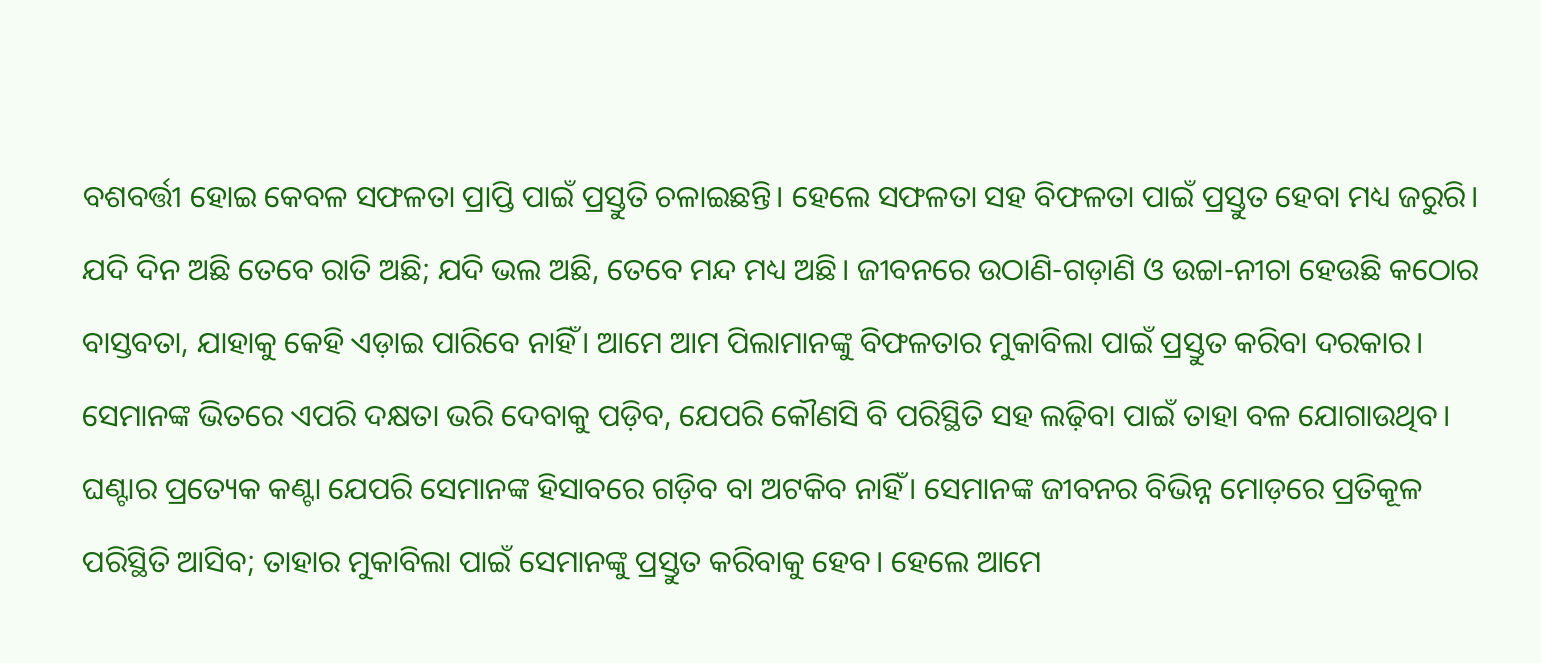ବଶବର୍ତ୍ତୀ ହୋଇ କେବଳ ସଫଳତା ପ୍ରାପ୍ତି ପାଇଁ ପ୍ରସ୍ତୁତି ଚଳାଇଛନ୍ତି। ହେଲେ ସଫଳତା ସହ ବିଫଳତା ପାଇଁ ପ୍ରସ୍ତୁତ ହେବା ମଧ୍ୟ ଜରୁରି। ଯଦି ଦିନ ଅଛି ତେବେ ରାତି ଅଛି; ଯଦି ଭଲ ଅଛି, ତେବେ ମନ୍ଦ ମଧ୍ୟ ଅଛି। ଜୀବନରେ ଉଠାଣି-ଗଡ଼ାଣି ଓ ଉଚ୍ଚା-ନୀଚା ହେଉଛି କଠୋର ବାସ୍ତବତା, ଯାହାକୁ କେହି ଏଡ଼ାଇ ପାରିବେ ନାହିଁ। ଆମେ ଆମ ପିଲାମାନଙ୍କୁ ବିଫଳତାର ମୁକାବିଲା ପାଇଁ ପ୍ରସ୍ତୁତ କରିବା ଦରକାର। ସେମାନଙ୍କ ଭିତରେ ଏପରି ଦକ୍ଷତା ଭରି ଦେବାକୁ ପଡ଼ିବ, ଯେପରି କୌଣସି ବି ପରିସ୍ଥିତି ସହ ଲଢ଼ିବା ପାଇଁ ତାହା ବଳ ଯୋଗାଉଥିବ। ଘଣ୍ଟାର ପ୍ରତ୍ୟେକ କଣ୍ଟା ଯେପରି ସେମାନଙ୍କ ହିସାବରେ ଗଡ଼ିବ ବା ଅଟକିବ ନାହିଁ। ସେମାନଙ୍କ ଜୀବନର ବିଭିନ୍ନ ମୋଡ଼ରେ ପ୍ରତିକୂଳ ପରିସ୍ଥିତି ଆସିବ; ତାହାର ମୁକାବିଲା ପାଇଁ ସେମାନଙ୍କୁ ପ୍ରସ୍ତୁତ କରିବାକୁ ହେବ। ହେଲେ ଆମେ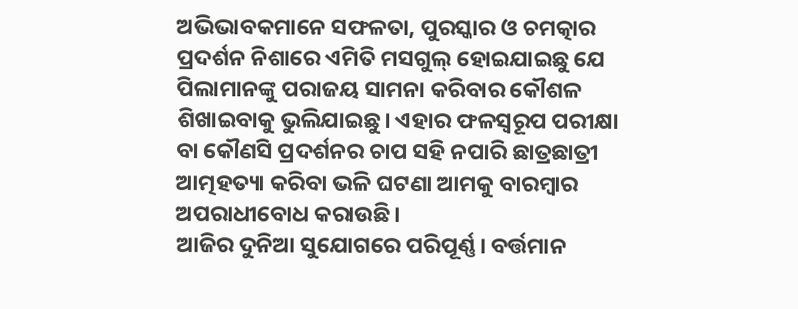ଅଭିଭାବକମାନେ ସଫଳତା, ପୁରସ୍କାର ଓ ଚମତ୍କାର ପ୍ରଦର୍ଶନ ନିଶାରେ ଏମିତି ମସଗୁଲ୍ ହୋଇଯାଇଛୁ ଯେ ପିଲାମାନଙ୍କୁ ପରାଜୟ ସାମନା କରିବାର କୌଶଳ ଶିଖାଇବାକୁ ଭୁଲିଯାଇଛୁ। ଏହାର ଫଳସ୍ୱରୂପ ପରୀକ୍ଷା ବା କୌଣସି ପ୍ରଦର୍ଶନର ଚାପ ସହି ନପାରି ଛାତ୍ରଛାତ୍ରୀ ଆତ୍ମହତ୍ୟା କରିବା ଭଳି ଘଟଣା ଆମକୁ ବାରମ୍ବାର ଅପରାଧୀବୋଧ କରାଉଛି।
ଆଜିର ଦୁନିଆ ସୁଯୋଗରେ ପରିପୂର୍ଣ୍ଣ। ବର୍ତ୍ତମାନ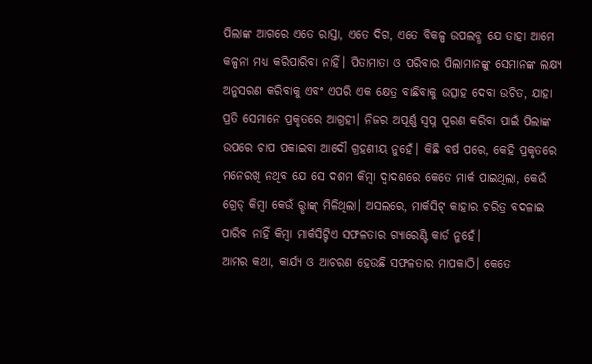ପିଲାଙ୍କ ଆଗରେ ଏତେ ରାସ୍ତା, ଏତେ ଦିଗ, ଏତେ ବିକଳ୍ପ ଉପଲବ୍ଧ ଯେ ତାହା ଆମେ କଳ୍ପନା ମଧ୍ୟ କରିପାରିବା ନାହିଁ। ପିତାମାତା ଓ ପରିବାର ପିଲାମାନଙ୍କୁ ସେମାନଙ୍କ ଲକ୍ଷ୍ୟ ଅନୁସରଣ କରିବାକୁ ଏବଂ ଏପରି ଏକ କ୍ଷେତ୍ର ବାଛିବାକୁ ଉତ୍ସାହ ଦେବା ଉଚିତ, ଯାହା ପ୍ରତି ସେମାନେ ପ୍ରକୃତରେ ଆଗ୍ରହୀ। ନିଜର ଅପୂର୍ଣ୍ଣ ସ୍ୱପ୍ନ ପୂରଣ କରିବା ପାଇଁ ପିଲାଙ୍କ ଉପରେ ଚାପ ପକାଇବା ଆଦୌ ଗ୍ରହଣୀୟ ନୁହେଁ। କିଛି ବର୍ଷ ପରେ, କେହି ପ୍ରକୃତରେ ମନେରଖି ନଥିବ ଯେ ସେ ଦଶମ କିମ୍ବା ଦ୍ୱାଦଶରେ କେତେ ମାର୍କ ପାଇଥିଲା, କେଉଁ ଗ୍ରେଡ୍ କିମ୍ବା କେଉଁ ରୢାଙ୍କ୍ ମିଳିଥିଲା। ଅସଲରେ, ମାର୍କସିଟ୍ କାହାର ଚରିତ୍ର ବଦଳାଇ ପାରିବ ନାହିଁ କିମ୍ବା ମାର୍କସିଟ୍ଟିଏ ସଫଳତାର ଗ୍ୟାରେଣ୍ଟି କାର୍ଡ ନୁହେଁ।
ଆମର କଥା, କାର୍ଯ୍ୟ ଓ ଆଚରଣ ହେଉଛି ସଫଳତାର ମାପକାଠି। କେତେ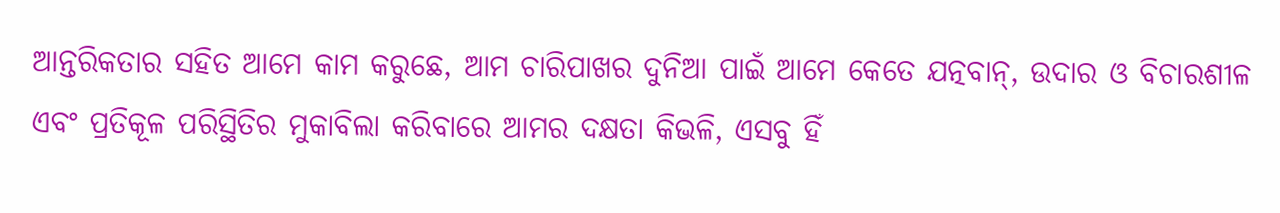ଆନ୍ତରିକତାର ସହିତ ଆମେ କାମ କରୁଛେ, ଆମ ଚାରିପାଖର ଦୁନିଆ ପାଇଁ ଆମେ କେତେ ଯତ୍ନବାନ୍, ଉଦାର ଓ ବିଚାରଶୀଳ ଏବଂ ପ୍ରତିକୂଳ ପରିସ୍ଥିତିର ମୁକାବିଲା କରିବାରେ ଆମର ଦକ୍ଷତା କିଭଳି, ଏସବୁ ହିଁ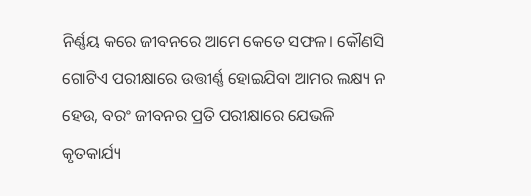ନିର୍ଣ୍ଣୟ କରେ ଜୀବନରେ ଆମେ କେତେ ସଫଳ। କୌଣସି ଗୋଟିଏ ପରୀକ୍ଷାରେ ଉତ୍ତୀର୍ଣ୍ଣ ହୋଇଯିବା ଆମର ଲକ୍ଷ୍ୟ ନ ହେଉ, ବରଂ ଜୀବନର ପ୍ରତି ପରୀକ୍ଷାରେ ଯେଭଳି କୃତକାର୍ଯ୍ୟ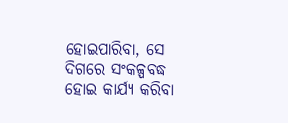ହୋଇପାରିବା, ସେ ଦିଗରେ ସଂକଳ୍ପବଦ୍ଧ ହୋଇ କାର୍ଯ୍ୟ କରିବା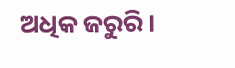ଅଧିକ ଜରୁରି।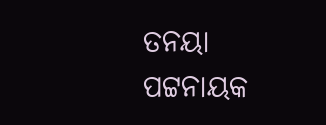ତନୟା ପଟ୍ଟନାୟକ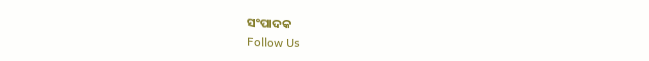ସଂପାଦକ
Follow Us